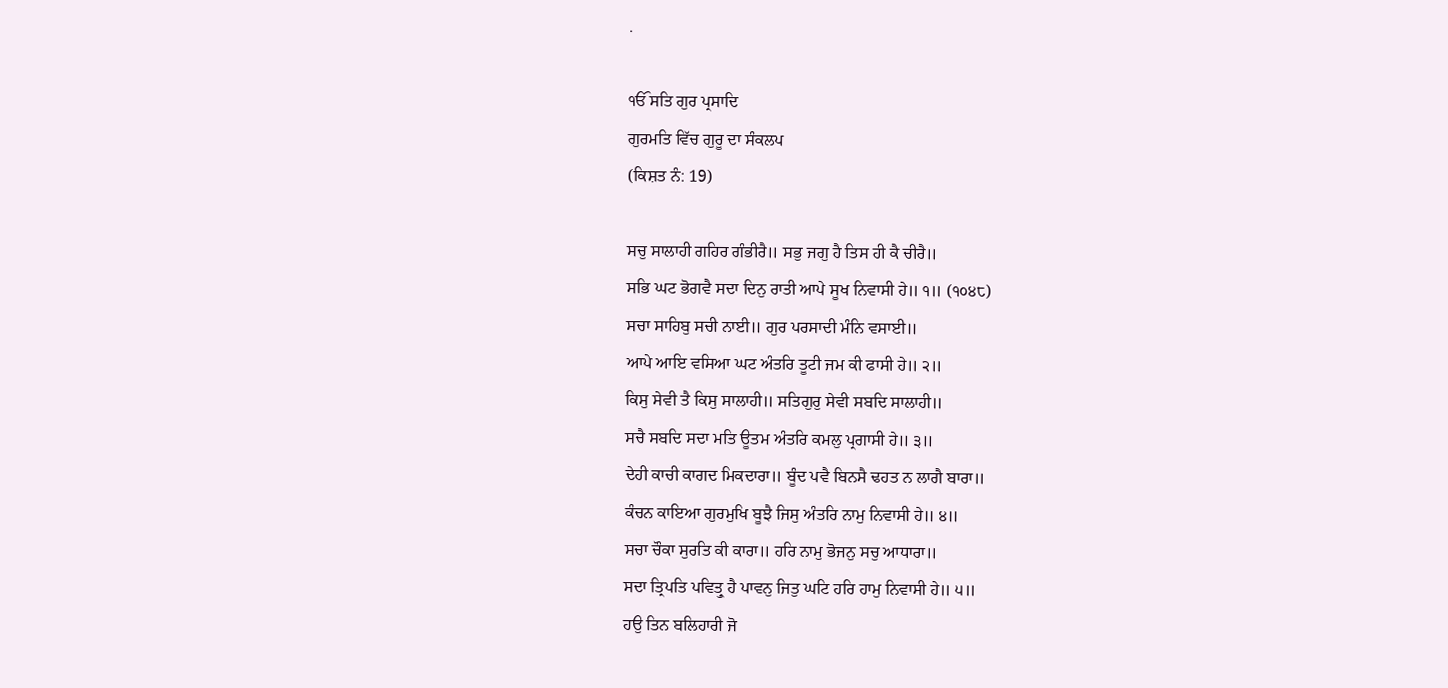.

ੴ ਸਤਿ ਗੁਰ ਪ੍ਰਸਾਦਿ
ਗੁਰਮਤਿ ਵਿੱਚ ਗੁਰੂ ਦਾ ਸੰਕਲਪ
(ਕਿਸ਼ਤ ਨੰ: 19)

ਸਚੁ ਸਾਲਾਹੀ ਗਹਿਰ ਗੰਭੀਰੈ॥ ਸਭੁ ਜਗੁ ਹੈ ਤਿਸ ਹੀ ਕੈ ਚੀਰੈ॥
ਸਭਿ ਘਟ ਭੋਗਵੈ ਸਦਾ ਦਿਨੁ ਰਾਤੀ ਆਪੇ ਸੂਖ ਨਿਵਾਸੀ ਹੇ॥ ੧॥ (੧੦੪੮)
ਸਚਾ ਸਾਹਿਬੁ ਸਚੀ ਨਾਈ॥ ਗੁਰ ਪਰਸਾਦੀ ਮੰਨਿ ਵਸਾਈ॥
ਆਪੇ ਆਇ ਵਸਿਆ ਘਟ ਅੰਤਰਿ ਤੂਟੀ ਜਮ ਕੀ ਫਾਸੀ ਹੇ॥ ੨॥
ਕਿਸੁ ਸੇਵੀ ਤੈ ਕਿਸੁ ਸਾਲਾਹੀ॥ ਸਤਿਗੁਰੁ ਸੇਵੀ ਸਬਦਿ ਸਾਲਾਹੀ॥
ਸਚੈ ਸਬਦਿ ਸਦਾ ਮਤਿ ਊਤਮ ਅੰਤਰਿ ਕਮਲੁ ਪ੍ਰਗਾਸੀ ਹੇ॥ ੩॥
ਦੇਹੀ ਕਾਚੀ ਕਾਗਦ ਮਿਕਦਾਰਾ॥ ਬੂੰਦ ਪਵੈ ਬਿਨਸੈ ਢਹਤ ਨ ਲਾਗੈ ਬਾਰਾ॥
ਕੰਚਨ ਕਾਇਆ ਗੁਰਮੁਖਿ ਬੂਝੈ ਜਿਸੁ ਅੰਤਰਿ ਨਾਮੁ ਨਿਵਾਸੀ ਹੇ॥ ੪॥
ਸਚਾ ਚੌਕਾ ਸੁਰਤਿ ਕੀ ਕਾਰਾ॥ ਹਰਿ ਨਾਮੁ ਭੋਜਨੁ ਸਚੁ ਆਧਾਰਾ॥
ਸਦਾ ਤ੍ਰਿਪਤਿ ਪਵਿਤ੍ਰੁ ਹੈ ਪਾਵਨੁ ਜਿਤੁ ਘਟਿ ਹਰਿ ਹਾਮੁ ਨਿਵਾਸੀ ਹੇ॥ ੫॥
ਹਉ ਤਿਨ ਬਲਿਹਾਰੀ ਜੋ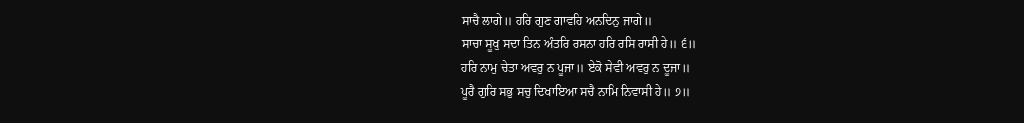ਸਾਚੈ ਲਾਗੇ॥ ਹਰਿ ਗੁਣ ਗਾਵਹਿ ਅਨਦਿਨੁ ਜਾਗੇ॥
ਸਾਚਾ ਸੂਖੁ ਸਦਾ ਤਿਨ ਅੰਤਰਿ ਰਸਨਾ ਹਰਿ ਰਸਿ ਰਾਸੀ ਹੇ॥ ੬॥
ਹਰਿ ਨਾਮੁ ਚੇਤਾ ਅਵਰੁ ਨ ਪੂਜਾ॥ ਏਕੋ ਸੇਵੀ ਅਵਰੁ ਨ ਦੂਜਾ॥
ਪੂਰੈ ਗੁਰਿ ਸਭੁ ਸਚੁ ਦਿਖਾਇਆ ਸਚੈ ਨਾਮਿ ਨਿਵਾਸੀ ਹੇ॥ ੭॥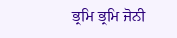ਭ੍ਰਮਿ ਭ੍ਰਮਿ ਜੋਨੀ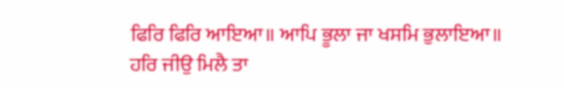ਫਿਰਿ ਫਿਰਿ ਆਇਆ॥ ਆਪਿ ਭੂਲਾ ਜਾ ਖਸਮਿ ਭੁਲਾਇਆ॥
ਹਰਿ ਜੀਉ ਮਿਲੈ ਤਾ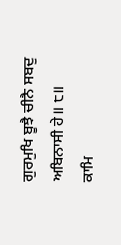ਗੁਰਮੁਖਿ ਬੂਝੈ ਚੀਨੈ ਸਬਦੁ ਅਬਿਨਾਸੀ ਹੇ॥ ੮॥
ਕਾਮਿ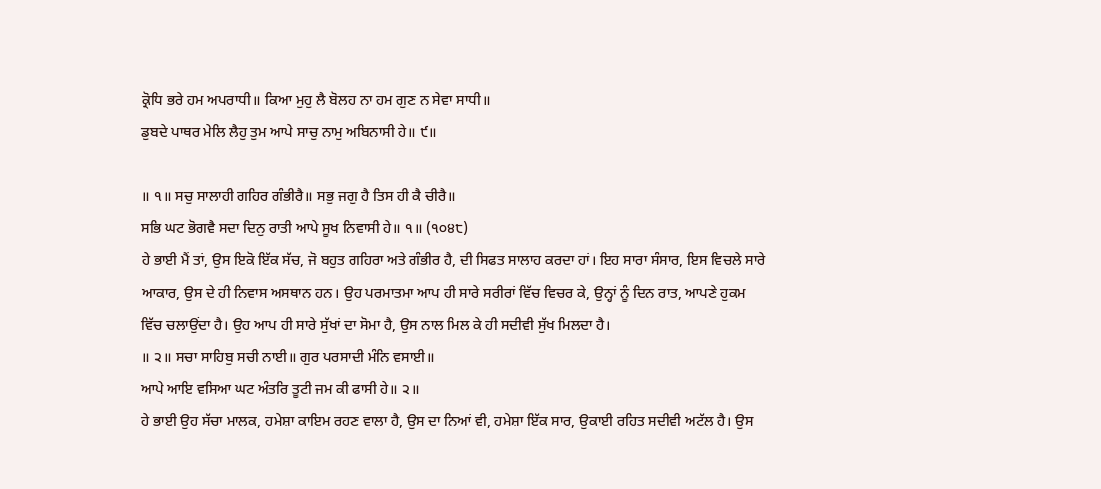ਕ੍ਰੋਧਿ ਭਰੇ ਹਮ ਅਪਰਾਧੀ॥ ਕਿਆ ਮੁਹੁ ਲੈ ਬੋਲਹ ਨਾ ਹਮ ਗੁਣ ਨ ਸੇਵਾ ਸਾਧੀ॥
ਡੁਬਦੇ ਪਾਥਰ ਮੇਲਿ ਲੈਹੁ ਤੁਮ ਆਪੇ ਸਾਚੁ ਨਾਮੁ ਅਬਿਨਾਸੀ ਹੇ॥ ੯॥

॥ ੧॥ ਸਚੁ ਸਾਲਾਹੀ ਗਹਿਰ ਗੰਭੀਰੈ॥ ਸਭੁ ਜਗੁ ਹੈ ਤਿਸ ਹੀ ਕੈ ਚੀਰੈ॥
ਸਭਿ ਘਟ ਭੋਗਵੈ ਸਦਾ ਦਿਨੁ ਰਾਤੀ ਆਪੇ ਸੂਖ ਨਿਵਾਸੀ ਹੇ॥ ੧॥ (੧੦੪੮)
ਹੇ ਭਾਈ ਮੈਂ ਤਾਂ, ਉਸ ਇਕੋ ਇੱਕ ਸੱਚ, ਜੋ ਬਹੁਤ ਗਹਿਰਾ ਅਤੇ ਗੰਭੀਰ ਹੈ, ਦੀ ਸਿਫਤ ਸਾਲਾਹ ਕਰਦਾ ਹਾਂ। ਇਹ ਸਾਰਾ ਸੰਸਾਰ, ਇਸ ਵਿਚਲੇ ਸਾਰੇ ਆਕਾਰ, ਉਸ ਦੇ ਹੀ ਨਿਵਾਸ ਅਸਥਾਨ ਹਨ। ਉਹ ਪਰਮਾਤਮਾ ਆਪ ਹੀ ਸਾਰੇ ਸਰੀਰਾਂ ਵਿੱਚ ਵਿਚਰ ਕੇ, ਉਨ੍ਹਾਂ ਨੂੰ ਦਿਨ ਰਾਤ, ਆਪਣੇ ਹੁਕਮ ਵਿੱਚ ਚਲਾਉਂਦਾ ਹੈ। ਉਹ ਆਪ ਹੀ ਸਾਰੇ ਸੁੱਖਾਂ ਦਾ ਸੋਮਾ ਹੈ, ਉਸ ਨਾਲ ਮਿਲ ਕੇ ਹੀ ਸਦੀਵੀ ਸੁੱਖ ਮਿਲਦਾ ਹੈ।
॥ ੨॥ ਸਚਾ ਸਾਹਿਬੁ ਸਚੀ ਨਾਈ॥ ਗੁਰ ਪਰਸਾਦੀ ਮੰਨਿ ਵਸਾਈ॥
ਆਪੇ ਆਇ ਵਸਿਆ ਘਟ ਅੰਤਰਿ ਤੂਟੀ ਜਮ ਕੀ ਫਾਸੀ ਹੇ॥ ੨॥
ਹੇ ਭਾਈ ਉਹ ਸੱਚਾ ਮਾਲਕ, ਹਮੇਸ਼ਾ ਕਾਇਮ ਰਹਣ ਵਾਲਾ ਹੈ, ਉਸ ਦਾ ਨਿਆਂ ਵੀ, ਹਮੇਸ਼ਾ ਇੱਕ ਸਾਰ, ਉਕਾਈ ਰਹਿਤ ਸਦੀਵੀ ਅਟੱਲ ਹੈ। ਉਸ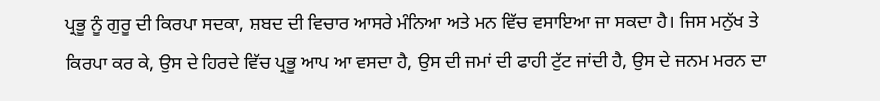ਪ੍ਰਭੂ ਨੂੰ ਗੁਰੂ ਦੀ ਕਿਰਪਾ ਸਦਕਾ, ਸ਼ਬਦ ਦੀ ਵਿਚਾਰ ਆਸਰੇ ਮੰਨਿਆ ਅਤੇ ਮਨ ਵਿੱਚ ਵਸਾਇਆ ਜਾ ਸਕਦਾ ਹੈ। ਜਿਸ ਮਨੁੱਖ ਤੇ ਕਿਰਪਾ ਕਰ ਕੇ, ਉਸ ਦੇ ਹਿਰਦੇ ਵਿੱਚ ਪ੍ਰਭੂ ਆਪ ਆ ਵਸਦਾ ਹੈ, ਉਸ ਦੀ ਜਮਾਂ ਦੀ ਫਾਹੀ ਟੁੱਟ ਜਾਂਦੀ ਹੈ, ਉਸ ਦੇ ਜਨਮ ਮਰਨ ਦਾ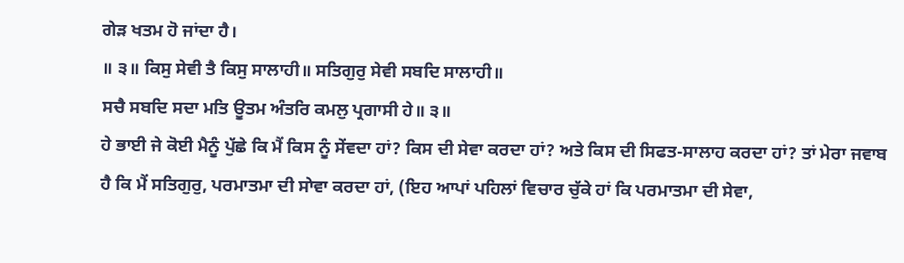ਗੇੜ ਖਤਮ ਹੋ ਜਾਂਦਾ ਹੈ।
॥ ੩॥ ਕਿਸੁ ਸੇਵੀ ਤੈ ਕਿਸੁ ਸਾਲਾਹੀ॥ ਸਤਿਗੁਰੁ ਸੇਵੀ ਸਬਦਿ ਸਾਲਾਹੀ॥
ਸਚੈ ਸਬਦਿ ਸਦਾ ਮਤਿ ਊਤਮ ਅੰਤਰਿ ਕਮਲੁ ਪ੍ਰਗਾਸੀ ਹੇ॥ ੩॥
ਹੇ ਭਾਈ ਜੇ ਕੋਈ ਮੈਨੂੰ ਪੁੱਛੇ ਕਿ ਮੈਂ ਕਿਸ ਨੂੰ ਸੇਂਵਦਾ ਹਾਂ? ਕਿਸ ਦੀ ਸੇਵਾ ਕਰਦਾ ਹਾਂ? ਅਤੇ ਕਿਸ ਦੀ ਸਿਫਤ-ਸਾਲਾਹ ਕਰਦਾ ਹਾਂ? ਤਾਂ ਮੇਰਾ ਜਵਾਬ ਹੈ ਕਿ ਮੈਂ ਸਤਿਗੁਰੁ, ਪਰਮਾਤਮਾ ਦੀ ਸਾੇਵਾ ਕਰਦਾ ਹਾਂ, (ਇਹ ਆਪਾਂ ਪਹਿਲਾਂ ਵਿਚਾਰ ਚੁੱਕੇ ਹਾਂ ਕਿ ਪਰਮਾਤਮਾ ਦੀ ਸੇਵਾ,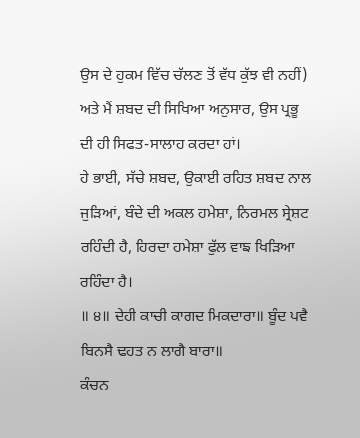ਉਸ ਦੇ ਹੁਕਮ ਵਿੱਚ ਚੱਲਣ ਤੋਂ ਵੱਧ ਕੁੱਝ ਵੀ ਨਹੀਂ) ਅਤੇ ਮੈਂ ਸ਼ਬਦ ਦੀ ਸਿਖਿਆ ਅਨੁਸਾਰ, ਉਸ ਪ੍ਰਭੂ ਦੀ ਹੀ ਸਿਫਤ-ਸਾਲਾਹ ਕਰਦਾ ਹਾਂ।
ਹੇ ਭਾਈ, ਸੱਚੇ ਸ਼ਬਦ, ਉਕਾਈ ਰਹਿਤ ਸ਼ਬਦ ਨਾਲ ਜੁੜਿਆਂ, ਬੰਦੇ ਦੀ ਅਕਲ ਹਮੇਸ਼ਾ, ਨਿਰਮਲ ਸ੍ਰੇਸ਼ਟ ਰਹਿੰਦੀ ਹੈ, ਹਿਰਦਾ ਹਮੇਸ਼ਾ ਫੁੱਲ ਵਾਙ ਖਿੜਿਆ ਰਹਿੰਦਾ ਹੈ।
॥ ੪॥ ਦੇਹੀ ਕਾਚੀ ਕਾਗਦ ਮਿਕਦਾਰਾ॥ ਬੂੰਦ ਪਵੈ ਬਿਨਸੈ ਢਹਤ ਨ ਲਾਗੈ ਬਾਰਾ॥
ਕੰਚਨ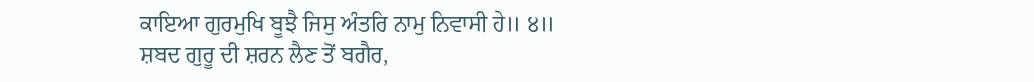ਕਾਇਆ ਗੁਰਮੁਖਿ ਬੂਝੈ ਜਿਸੁ ਅੰਤਰਿ ਨਾਮੁ ਨਿਵਾਸੀ ਹੇ॥ ੪॥
ਸ਼ਬਦ ਗੁਰੂ ਦੀ ਸ਼ਰਨ ਲੈਣ ਤੋਂ ਬਗੈਰ,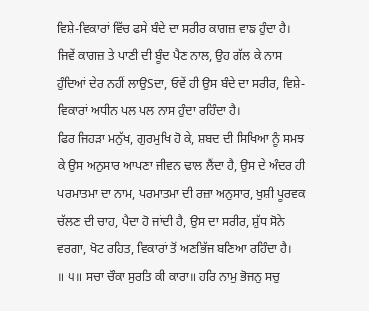ਵਿਸ਼ੇ-ਵਿਕਾਰਾਂ ਵਿੱਚ ਫਸੇ ਬੰਦੇ ਦਾ ਸਰੀਰ ਕਾਗਜ਼ ਵਾਙ ਹੁੰਦਾ ਹੈ। ਜਿਵੇਂ ਕਾਗਜ਼ ਤੇ ਪਾਣੀ ਦੀ ਬੂੰਦ ਪੈਣ ਨਾਲ, ਉਹ ਗੱਲ ਕੇ ਨਾਸ ਹੁੰਦਿਆਂ ਦੇਰ ਨਹੀਂ ਲਾਉSਦਾ, ਓਵੇਂ ਹੀ ਉਸ ਬੰਦੇ ਦਾ ਸਰੀਰ, ਵਿਸ਼ੇ- ਵਿਕਾਰਾਂ ਅਧੀਨ ਪਲ ਪਲ ਨਾਸ ਹੁੰਦਾ ਰਹਿੰਦਾ ਹੈ।
ਫਿਰ ਜਿਹੜਾ ਮਨੁੱਖ, ਗੁਰਮੁਖਿ ਹੋ ਕੇ, ਸ਼ਬਦ ਦੀ ਸਿਖਿਆ ਨੂੰ ਸਮਝ ਕੇ ਉਸ ਅਨੁਸਾਰ ਆਪਣਾ ਜੀਵਨ ਢਾਲ ਲੈਂਦਾ ਹੈ, ਉਸ ਦੇ ਅੰਦਰ ਹੀ ਪਰਮਾਤਮਾ ਦਾ ਨਾਮ, ਪਰਮਾਤਮਾ ਦੀ ਰਜ਼ਾ ਅਨੁਸਾਰ, ਖੁਸ਼ੀ ਪੂਰਵਕ ਚੱਲਣ ਦੀ ਚਾਹ, ਪੈਦਾ ਹੋ ਜਾਂਦੀ ਹੈ, ਉਸ ਦਾ ਸਰੀਰ, ਸ਼ੁੱਧ ਸੋਨੇ ਵਰਗਾ, ਖੋਟ ਰਹਿਤ, ਵਿਕਾਰਾਂ ਤੋਂ ਅਣਭਿੱਜ ਬਣਿਆ ਰਹਿੰਦਾ ਹੈ।
॥ ੫॥ ਸਚਾ ਚੌਕਾ ਸੁਰਤਿ ਕੀ ਕਾਰਾ॥ ਹਰਿ ਨਾਮੁ ਭੋਜਨੁ ਸਚੁ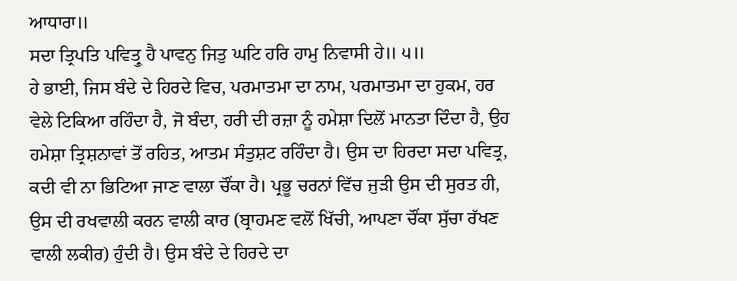ਆਧਾਰਾ॥
ਸਦਾ ਤ੍ਰਿਪਤਿ ਪਵਿਤ੍ਰੁ ਹੈ ਪਾਵਨੁ ਜਿਤੁ ਘਟਿ ਹਰਿ ਹਾਮੁ ਨਿਵਾਸੀ ਹੇ॥ ੫॥
ਹੇ ਭਾਈ, ਜਿਸ ਬੰਦੇ ਦੇ ਹਿਰਦੇ ਵਿਚ, ਪਰਮਾਤਮਾ ਦਾ ਨਾਮ, ਪਰਮਾਤਮਾ ਦਾ ਹੁਕਮ, ਹਰ ਵੇਲੇ ਟਿਕਿਆ ਰਹਿੰਦਾ ਹੈ, ਜੋ ਬੰਦਾ, ਹਰੀ ਦੀ ਰਜ਼ਾ ਨੂੰ ਹਮੇਸ਼ਾ ਦਿਲੋਂ ਮਾਨਤਾ ਦਿੰਦਾ ਹੈ, ਉਹ ਹਮੇਸ਼ਾ ਤ੍ਰਿਸ਼ਨਾਵਾਂ ਤੋਂ ਰਹਿਤ, ਆਤਮ ਸੰਤੁਸ਼ਟ ਰਹਿੰਦਾ ਹੈ। ਉਸ ਦਾ ਹਿਰਦਾ ਸਦਾ ਪਵਿਤ੍ਰ, ਕਦੀ ਵੀ ਨਾ ਭਿਟਿਆ ਜਾਣ ਵਾਲਾ ਚੌਂਕਾ ਹੈ। ਪ੍ਰਭੂ ਚਰਨਾਂ ਵਿੱਚ ਜੁੜੀ ਉਸ ਦੀ ਸੁਰਤ ਹੀ, ਉਸ ਦੀ ਰਖਵਾਲੀ ਕਰਨ ਵਾਲੀ ਕਾਰ (ਬ੍ਰਾਹਮਣ ਵਲੋਂ ਖਿੱਚੀ, ਆਪਣਾ ਚੌਂਕਾ ਸੁੱਚਾ ਰੱਖਣ ਵਾਲੀ ਲਕੀਰ) ਹੁੰਦੀ ਹੈ। ਉਸ ਬੰਦੇ ਦੇ ਹਿਰਦੇ ਦਾ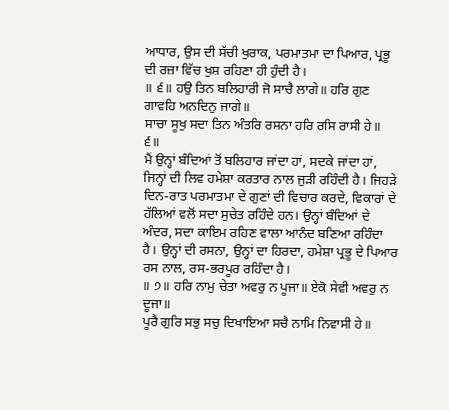ਆਧਾਰ, ਉਸ ਦੀ ਸੱਚੀ ਖੁਰਾਕ, ਪਰਮਾਤਮਾ ਦਾ ਪਿਆਰ, ਪ੍ਰਭੂ ਦੀ ਰਜ਼ਾ ਵਿੱਚ ਖੁਸ਼ ਰਹਿਣਾ ਹੀ ਹੁੰਦੀ ਹੈ।
॥ ੬॥ ਹਉ ਤਿਨ ਬਲਿਹਾਰੀ ਜੋ ਸਾਚੈ ਲਾਗੇ॥ ਹਰਿ ਗੁਣ ਗਾਵਹਿ ਅਨਦਿਨੁ ਜਾਗੇ॥
ਸਾਚਾ ਸੂਖੁ ਸਦਾ ਤਿਨ ਅੰਤਰਿ ਰਸਨਾ ਹਰਿ ਰਸਿ ਰਾਸੀ ਹੇ॥ ੬॥
ਮੈਂ ਉਨ੍ਹਾਂ ਬੰਦਿਆਂ ਤੋਂ ਬਲਿਹਾਰ ਜਾਂਦਾ ਹਾਂ, ਸਦਕੇ ਜਾਂਦਾ ਹਾਂ, ਜਿਨ੍ਹਾਂ ਦੀ ਲਿਵ ਹਮੇਸ਼ਾ ਕਰਤਾਰ ਨਾਲ ਜੁੜੀ ਰਹਿੰਦੀ ਹੈ। ਜਿਹੜੇ ਦਿਨ-ਰਾਤ ਪਰਮਾਤਮਾ ਦੇ ਗੁਣਾਂ ਦੀ ਵਿਚਾਰ ਕਰਦੇ, ਵਿਕਾਰਾਂ ਦੇ ਹੱਲਿਆਂ ਵਲੋਂ ਸਦਾ ਸੁਚੇਤ ਰਹਿੰਦੇ ਹਨ। ਉਨ੍ਹਾਂ ਬੰਦਿਆਂ ਦੇ ਅੰਦਰ, ਸਦਾ ਕਾਇਮ ਰਹਿਣ ਵਾਲਾ ਆਨੰਦ ਬਣਿਆ ਰਹਿੰਦਾ ਹੈ। ਉਨ੍ਹਾਂ ਦੀ ਰਸਨਾ, ਉਨ੍ਹਾਂ ਦਾ ਹਿਰਦਾ, ਹਮੇਸ਼ਾ ਪ੍ਰਭੂ ਦੇ ਪਿਆਰ ਰਸ ਨਾਲ, ਰਸ-ਭਰਪੂਰ ਰਹਿੰਦਾ ਹੈ।
॥ ੭॥ ਹਰਿ ਨਾਮੁ ਚੇਤਾ ਅਵਰੁ ਨ ਪੂਜਾ॥ ਏਕੋ ਸੇਵੀ ਅਵਰੁ ਨ ਦੂਜਾ॥
ਪੂਰੈ ਗੁਰਿ ਸਭੁ ਸਚੁ ਦਿਖਾਇਆ ਸਚੈ ਨਾਮਿ ਨਿਵਾਸੀ ਹੇ॥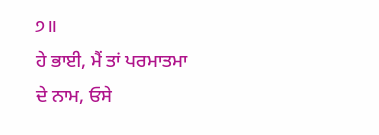੭॥
ਹੇ ਭਾਈ, ਮੈਂ ਤਾਂ ਪਰਮਾਤਮਾ ਦੇ ਨਾਮ, ਓਸੇ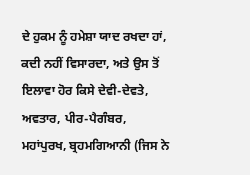ਦੇ ਹੁਕਮ ਨੂੰ ਹਮੇਸ਼ਾ ਯਾਦ ਰਖਦਾ ਹਾਂ, ਕਦੀ ਨਹੀਂ ਵਿਸਾਰਦਾ, ਅਤੇ ਉਸ ਤੋਂ ਇਲਾਵਾ ਹੋਰ ਕਿਸੇ ਦੇਵੀ-ਦੇਵਤੇ, ਅਵਤਾਰ, ਪੀਰ-ਪੈਗੰਬਰ, ਮਹਾਂਪੁਰਖ, ਬ੍ਰਹਮਗਿਆਨੀ (ਜਿਸ ਨੇ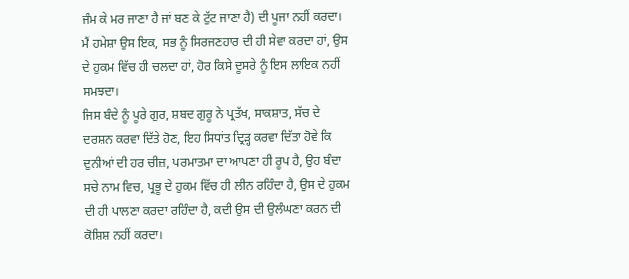ਜੰਮ ਕੇ ਮਰ ਜਾਣਾ ਹੈ ਜਾਂ ਬਣ ਕੇ ਟੁੱਟ ਜਾਣਾ ਹੈ) ਦੀ ਪੂਜਾ ਨਹੀਂ ਕਰਦਾ। ਮੈਂ ਹਮੇਸ਼ਾ ਉਸ ਇਕ, ਸਭ ਨੂੰ ਸਿਰਜਣਹਾਰ ਦੀ ਹੀ ਸੇਵਾ ਕਰਦਾ ਹਾਂ, ਉਸ ਦੇ ਹੁਕਮ ਵਿੱਚ ਹੀ ਚਲਦਾ ਹਾਂ, ਹੋਰ ਕਿਸੇ ਦੂਸਰੇ ਨੂੰ ਇਸ ਲਾਇਕ ਨਹੀਂ ਸਮਝਦਾ।
ਜਿਸ ਬੰਦੇ ਨੂੰ ਪੂਰੇ ਗੁਰ, ਸ਼ਬਦ ਗੁਰੂ ਨੇ ਪ੍ਰਤੱਖ, ਸਾਕਸ਼ਾਤ, ਸੱਚ ਦੇ ਦਰਸ਼ਨ ਕਰਵਾ ਦਿੱਤੇ ਹੋਣ, ਇਹ ਸਿਧਾਂਤ ਦ੍ਰਿੜ੍ਹ ਕਰਵਾ ਦਿੱਤਾ ਹੋਵੇ ਕਿ ਦੁਨੀਆਂ ਦੀ ਹਰ ਚੀਜ਼, ਪਰਮਾਤਮਾ ਦਾ ਆਪਣਾ ਹੀ ਰੂਪ ਹੈ, ਉਹ ਬੰਦਾ ਸਚੇ ਨਾਮ ਵਿਚ, ਪ੍ਰਭੂ ਦੇ ਹੁਕਮ ਵਿੱਚ ਹੀ ਲੀਨ ਰਹਿੰਦਾ ਹੈ, ਉਸ ਦੇ ਹੁਕਮ ਦੀ ਹੀ ਪਾਲਣਾ ਕਰਦਾ ਰਹਿੰਦਾ ਹੈ, ਕਦੀ ਉਸ ਦੀ ਉਲੰਘਣਾ ਕਰਨ ਦੀ ਕੋਸ਼ਿਸ਼ ਨਹੀਂ ਕਰਦਾ।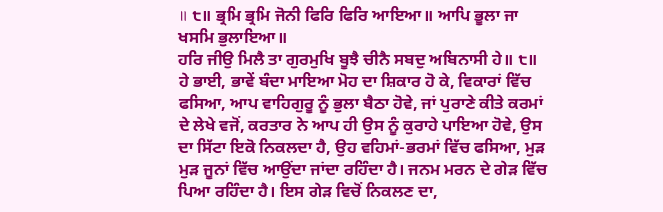॥ ੮॥ ਭ੍ਰਮਿ ਭ੍ਰਮਿ ਜੋਨੀ ਫਿਰਿ ਫਿਰਿ ਆਇਆ॥ ਆਪਿ ਭੂਲਾ ਜਾ ਖਸਮਿ ਭੁਲਾਇਆ॥
ਹਰਿ ਜੀਉ ਮਿਲੈ ਤਾ ਗੁਰਮੁਖਿ ਬੂਝੈ ਚੀਨੈ ਸਬਦੁ ਅਬਿਨਾਸੀ ਹੇ॥ ੮॥
ਹੇ ਭਾਈ, ਭਾਵੇਂ ਬੰਦਾ ਮਾਇਆ ਮੋਹ ਦਾ ਸ਼ਿਕਾਰ ਹੋ ਕੇ, ਵਿਕਾਰਾਂ ਵਿੱਚ ਫਸਿਆ, ਆਪ ਵਾਹਿਗੁਰੂ ਨੂੰ ਭੁਲਾ ਬੈਠਾ ਹੋਵੇ, ਜਾਂ ਪੁਰਾਣੇ ਕੀਤੇ ਕਰਮਾਂ ਦੇ ਲੇਖੇ ਵਜੋਂ, ਕਰਤਾਰ ਨੇ ਆਪ ਹੀ ਉਸ ਨੂੰ ਕੁਰਾਹੇ ਪਾਇਆ ਹੋਵੇ, ਉਸ ਦਾ ਸਿੱਟਾ ਇਕੋ ਨਿਕਲਦਾ ਹੈ, ਉਹ ਵਹਿਮਾਂ-ਭਰਮਾਂ ਵਿੱਚ ਫਸਿਆ, ਮੁੜ ਮੁੜ ਜੂਨਾਂ ਵਿੱਚ ਆਉਂਦਾ ਜਾਂਦਾ ਰਹਿੰਦਾ ਹੈ। ਜਨਮ ਮਰਨ ਦੇ ਗੇੜ ਵਿੱਚ ਪਿਆ ਰਹਿੰਦਾ ਹੈ। ਇਸ ਗੇੜ ਵਿਚੋਂ ਨਿਕਲਣ ਦਾ,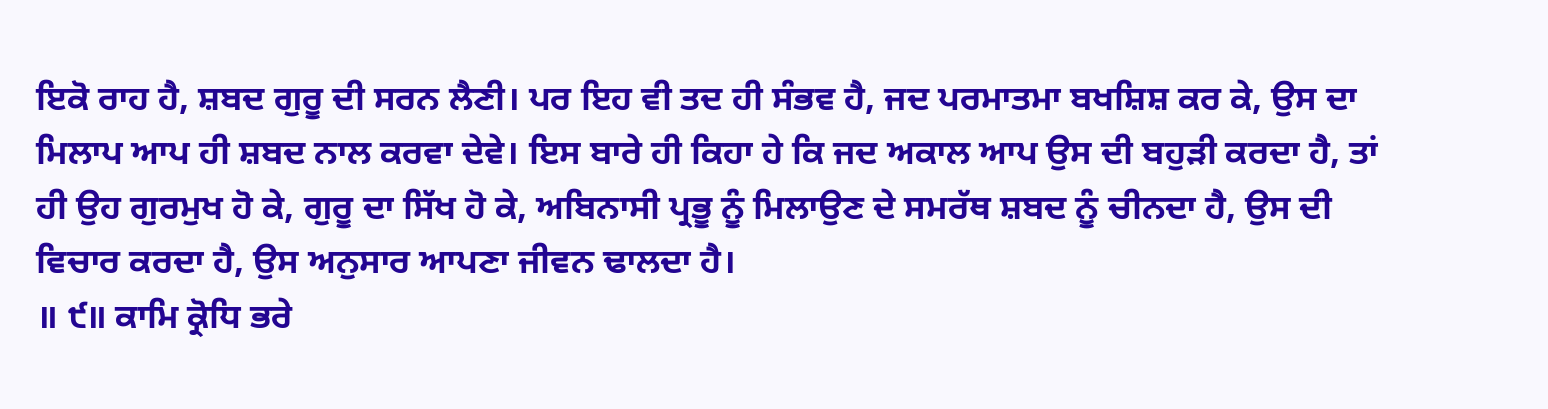ਇਕੋ ਰਾਹ ਹੈ, ਸ਼ਬਦ ਗੁਰੂ ਦੀ ਸਰਨ ਲੈਣੀ। ਪਰ ਇਹ ਵੀ ਤਦ ਹੀ ਸੰਭਵ ਹੈ, ਜਦ ਪਰਮਾਤਮਾ ਬਖਸ਼ਿਸ਼ ਕਰ ਕੇ, ਉਸ ਦਾ ਮਿਲਾਪ ਆਪ ਹੀ ਸ਼ਬਦ ਨਾਲ ਕਰਵਾ ਦੇਵੇ। ਇਸ ਬਾਰੇ ਹੀ ਕਿਹਾ ਹੇ ਕਿ ਜਦ ਅਕਾਲ ਆਪ ਉਸ ਦੀ ਬਹੁੜੀ ਕਰਦਾ ਹੈ, ਤਾਂ ਹੀ ਉਹ ਗੁਰਮੁਖ ਹੋ ਕੇ, ਗੁਰੂ ਦਾ ਸਿੱਖ ਹੋ ਕੇ, ਅਬਿਨਾਸੀ ਪ੍ਰਭੂ ਨੂੰ ਮਿਲਾਉਣ ਦੇ ਸਮਰੱਥ ਸ਼ਬਦ ਨੂੰ ਚੀਨਦਾ ਹੈ, ਉਸ ਦੀ ਵਿਚਾਰ ਕਰਦਾ ਹੈ, ਉਸ ਅਨੁਸਾਰ ਆਪਣਾ ਜੀਵਨ ਢਾਲਦਾ ਹੈ।
॥ ੯॥ ਕਾਮਿ ਕ੍ਰੋਧਿ ਭਰੇ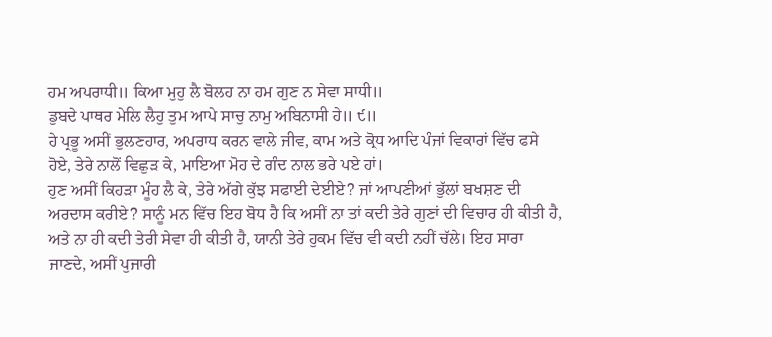ਹਮ ਅਪਰਾਧੀ॥ ਕਿਆ ਮੁਹੁ ਲੈ ਬੋਲਹ ਨਾ ਹਮ ਗੁਣ ਨ ਸੇਵਾ ਸਾਧੀ॥
ਡੁਬਦੇ ਪਾਥਰ ਮੇਲਿ ਲੈਹੁ ਤੁਮ ਆਪੇ ਸਾਚੁ ਨਾਮੁ ਅਬਿਨਾਸੀ ਹੇ॥ ੯॥
ਹੇ ਪ੍ਰਭੂ ਅਸੀਂ ਭੁਲਣਹਾਰ, ਅਪਰਾਧ ਕਰਨ ਵਾਲੇ ਜੀਵ, ਕਾਮ ਅਤੇ ਕ੍ਰੋਧ ਆਦਿ ਪੰਜਾਂ ਵਿਕਾਰਾਂ ਵਿੱਚ ਫਸੇ ਹੋਏ, ਤੇਰੇ ਨਾਲੋਂ ਵਿਛੁੜ ਕੇ, ਮਾਇਆ ਮੋਹ ਦੇ ਗੰਦ ਨਾਲ ਭਰੇ ਪਏ ਹਾਂ।
ਹੁਣ ਅਸੀਂ ਕਿਹੜਾ ਮੂੰਹ ਲੈ ਕੇ, ਤੇਰੇ ਅੱਗੇ ਕੁੱਝ ਸਫਾਈ ਦੇਈਏ? ਜਾਂ ਆਪਣੀਆਂ ਭੁੱਲਾਂ ਬਖਸ਼ਣ ਦੀ ਅਰਦਾਸ ਕਰੀਏ? ਸਾਨੂੰ ਮਨ ਵਿੱਚ ਇਹ ਬੋਧ ਹੈ ਕਿ ਅਸੀਂ ਨਾ ਤਾਂ ਕਦੀ ਤੇਰੇ ਗੁਣਾਂ ਦੀ ਵਿਚਾਰ ਹੀ ਕੀਤੀ ਹੈ, ਅਤੇ ਨਾ ਹੀ ਕਦੀ ਤੇਰੀ ਸੇਵਾ ਹੀ ਕੀਤੀ ਹੈ, ਯਾਨੀ ਤੇਰੇ ਹੁਕਮ ਵਿੱਚ ਵੀ ਕਦੀ ਨਹੀਂ ਚੱਲੇ। ਇਹ ਸਾਰਾ ਜਾਣਦੇ, ਅਸੀਂ ਪੁਜਾਰੀ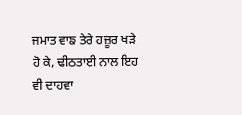ਜਮਾਤ ਵਾਙ ਤੇਰੇ ਹਜ਼ੂਰ ਖੜੇ ਹੋ ਕੇ, ਢੀਠਤਾਈ ਨਾਲ ਇਹ ਵੀ ਦਾਹਵਾ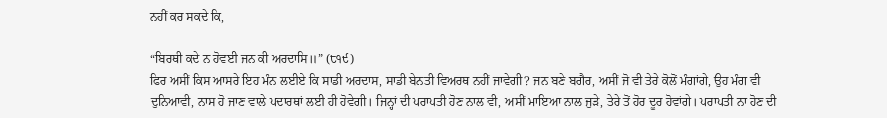ਨਹੀਂ ਕਰ ਸਕਦੇ ਕਿ,

“ਬਿਰਥੀ ਕਦੇ ਨ ਹੋਵਈ ਜਨ ਕੀ ਅਰਦਾਸਿ॥” (੮੧੯)
ਫਿਰ ਅਸੀਂ ਕਿਸ ਆਸਰੇ ਇਹ ਮੰਨ ਲਈਏ ਕਿ ਸਾਡੀ ਅਰਦਾਸ, ਸਾਡੀ ਬੇਨਤੀ ਵਿਅਰਥ ਨਹੀਂ ਜਾਵੇਗੀ? ਜਨ ਬਣੇ ਬਗੈਰ, ਅਸੀਂ ਜੋ ਵੀ ਤੇਰੇ ਕੋਲੋਂ ਮੰਗਾਂਗੇ, ਉਹ ਮੰਗ ਵੀ ਦੁਨਿਆਵੀ, ਨਾਸ ਹੋ ਜਾਣ ਵਾਲੇ ਪਦਾਰਥਾਂ ਲਈ ਹੀ ਹੋਵੇਗੀ। ਜਿਨ੍ਹਾਂ ਦੀ ਪਰਾਪਤੀ ਹੋਣ ਨਾਲ ਵੀ, ਅਸੀਂ ਮਾਇਆ ਨਾਲ ਜੁੜੇ, ਤੇਰੇ ਤੋਂ ਹੋਰ ਦੂਰ ਹੋਵਾਂਗੇ। ਪਰਾਪਤੀ ਨਾ ਹੋਣ ਦੀ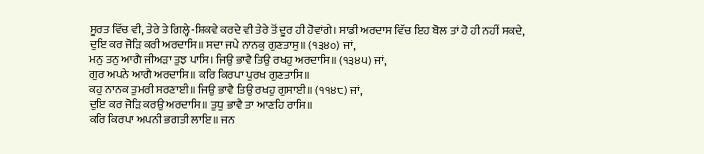ਸੂਰਤ ਵਿੱਚ ਵੀ, ਤੇਰੇ ਤੇ ਗਿਲ੍ਹੇ-ਸ਼ਿਕਵੇ ਕਰਦੇ ਵੀ ਤੇਰੇ ਤੋਂ ਦੂਰ ਹੀ ਹੋਵਾਂਗੇ। ਸਾਡੀ ਅਰਦਾਸ ਵਿੱਚ ਇਹ ਬੋਲ ਤਾਂ ਹੋ ਹੀ ਨਹੀਂ ਸਕਦੇ,
ਦੁਇ ਕਰ ਜੋੜਿ ਕਰੀ ਅਰਦਾਸਿ॥ ਸਦਾ ਜਪੇ ਨਾਨਕੁ ਗੁਣਤਾਸੁ॥ (੧੩੪੦) ਜਾਂ,
ਮਨੁ ਤਨੁ ਆਗੈ ਜੀਅੜਾ ਤੁਝ ਪਾਸਿ। ਜਿਉ ਭਾਵੈ ਤਿਉ ਰਖਹੁ ਅਰਦਾਸਿ॥ (੧੩੪੫) ਜਾਂ,
ਗੁਰ ਅਪਨੇ ਆਗੈ ਅਰਦਾਸਿ॥ ਕਰਿ ਕਿਰਪਾ ਪੁਰਖ ਗੁਣਤਾਸਿ॥
ਕਹੁ ਨਾਨਕ ਤੁਮਰੀ ਸਰਣਾਈ॥ ਜਿਉ ਭਾਵੈ ਤਿਉ ਰਖਹੁ ਗੁਸਾਈ॥ (੧੧੪੮) ਜਾਂ,
ਦੁਇ ਕਰ ਜੋੜਿ ਕਰਉ ਅਰਦਾਸਿ॥ ਤੁਧੁ ਭਾਵੈ ਤਾ ਆਣਹਿ ਰਾਸਿ॥
ਕਰਿ ਕਿਰਪਾ ਅਪਨੀ ਭਗਤੀ ਲਾਇ॥ ਜਨ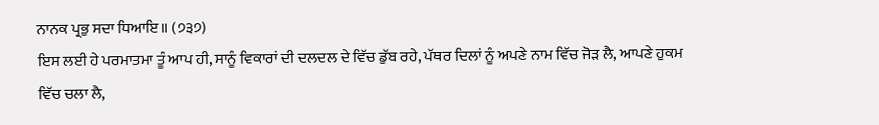ਨਾਨਕ ਪ੍ਰਭੁ ਸਦਾ ਧਿਆਇ॥ (੭੩੭)
ਇਸ ਲਈ ਹੇ ਪਰਮਾਤਮਾ ਤੂੰ ਆਪ ਹੀ, ਸਾਨੂੰ ਵਿਕਾਰਾਂ ਦੀ ਦਲਦਲ ਦੇ ਵਿੱਚ ਡੁੱਬ ਰਹੇ, ਪੱਥਰ ਦਿਲਾਂ ਨੂੰ ਅਪਣੇ ਨਾਮ ਵਿੱਚ ਜੋੜ ਲੈ, ਆਪਣੇ ਹੁਕਮ ਵਿੱਚ ਚਲਾ ਲੈ,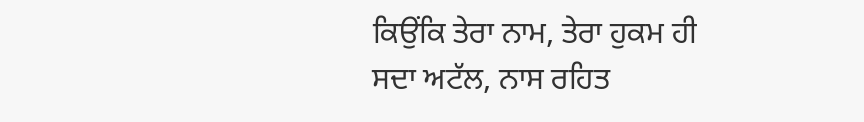ਕਿਉਂਕਿ ਤੇਰਾ ਨਾਮ, ਤੇਰਾ ਹੁਕਮ ਹੀ ਸਦਾ ਅਟੱਲ, ਨਾਸ ਰਹਿਤ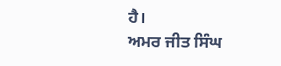ਹੈ।
ਅਮਰ ਜੀਤ ਸਿੰਘ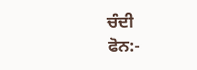ਚੰਦੀ
ਫੋਨ:-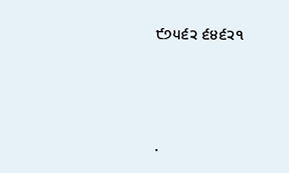੯੭੫੬੨ ੬੪੬੨੧




.